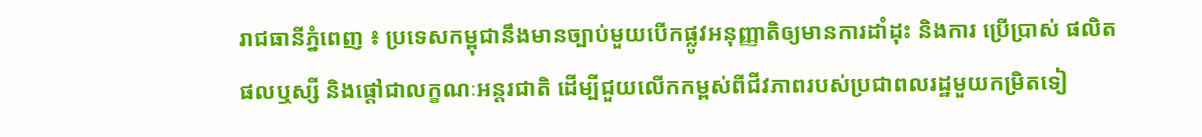រាជធានីភ្នំពេញ ៖ ប្រទេសកម្ពុជានឹងមានច្បាប់មួយបើកផ្លូវអនុញ្ញាតិឲ្យមានការដាំដុះ និងការ ប្រើប្រាស់ ផលិតផលឬស្សី និងផ្តៅជាលក្ខណៈអន្តរជាតិ ដើម្បីជួយលើកកម្ពស់ពីជីវភាពរបស់ប្រជាពលរដ្ឋមួយកម្រិតទៀ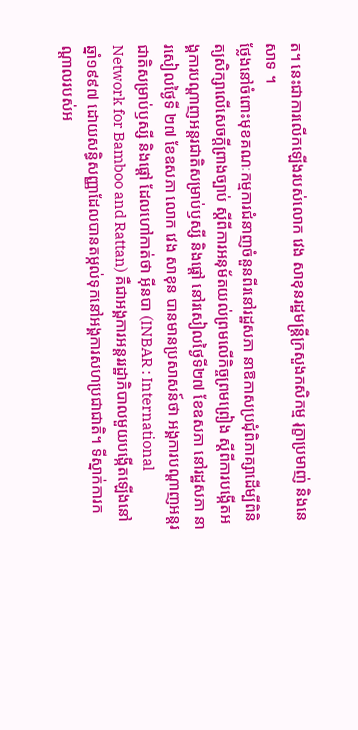ត។ នេះជាការលើកឡើងរបស់លោក វេង សាខុនរដ្ឋមន្ត្រីក្រសួងកសិកម្ម រុក្ខាប្រមាញ់ និងនេសាទ ។
ថ្លែងនៅចំពោះមុខគណៈកម្មការជំនាញចំនួនពីរនៅរដ្ឋសភា នាឱកាសប្រជុំពិភាគ្សាដើម្បីពិនិត្យសិក្សាលើសេចក្តីព្រាងច្បាប់ ស្តីពីការអនុម័តយល់ព្រមលើកិច្ចព្រមព្រៀង ស្ដីពីការបង្កើតអង្គការបណ្ដាញអន្តរជាតិសម្រាប់ឫស្សី និងផ្តៅ នៅរសៀលថ្ងៃទី២៧ ខែឧសភា នៅរដ្ឋសភា នារសៀលថ្ងៃទី ២៧ ខែឧសភា លោក វេង សាខុន បានមានប្រសាសន៍ថា អង្គការបណ្ដាញអន្តរជាតិសម្រាប់ឫស្សី និងផ្តៅ ដែលហៅកាត់ថា អ៊ីនបា (INBAR : International Network for Bamboo and Rattan) គឺជាអង្គការអន្តររដ្ឋាភិបាលមួយបង្កើតឡើងនៅឆ្នាំ១៩៩៧ ដោយសន្ធិសញ្ញាដែលបានតម្កល់ទុកនៅអង្គការសហប្រជាជាតិ។ ទីស្នាក់ការកណ្ដាលរបស់អ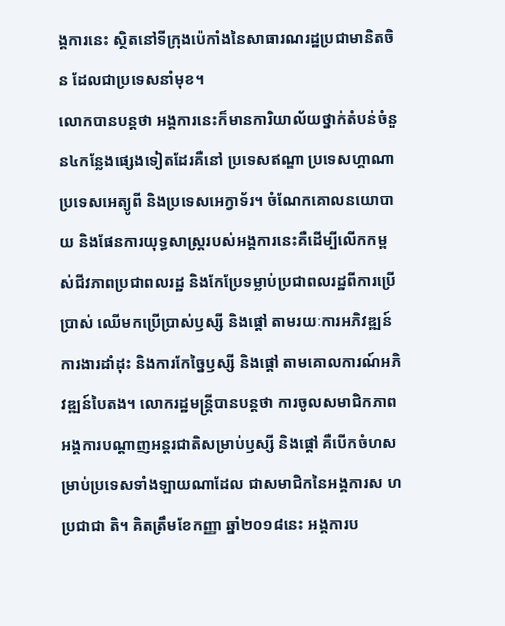ង្គការនេះ ស្ថិតនៅទីក្រុងប៉េកាំងនៃសាធារណរដ្ឋប្រជាមានិតចិន ដែលជាប្រទេសនាំមុខ។
លោកបានបន្តថា អង្គការនេះក៏មានការិយាល័យថ្នាក់តំបន់ចំនួន៤កន្លែងផ្សេងទៀតដែរគឺនៅ ប្រទេសឥណ្ឌា ប្រទេសហ្គាណា ប្រទេសអេត្យូពី និងប្រទេសអេក្វាទ័រ។ ចំណែកគោលនយោបាយ និងផែនការយុទ្ធសាស្ត្ររបស់អង្គការនេះគឺដើម្បីលើកកម្ពស់ជីវភាពប្រជាពលរដ្ឋ និងកែប្រែទម្លាប់ប្រជាពលរដ្ឋពីការប្រើប្រាស់ ឈើមកប្រើប្រាស់ឫស្សី និងផ្តៅ តាមរយៈការអភិវឌ្ឍន៍ការងារដាំដុះ និងការកែច្នៃឫស្សី និងផ្តៅ តាមគោលការណ៍អភិវឌ្ឍន៍បៃតង។ លោករដ្ឋមន្ត្រីបានបន្តថា ការចូលសមាជិកភាពអង្គការបណ្ដាញអន្តរជាតិសម្រាប់ឫស្សី និងផ្តៅ គឺបើកចំហសម្រាប់ប្រទេសទាំងឡាយណាដែល ជាសមាជិកនៃអង្គការស ហប្រជាជា តិ។ គិតត្រឹមខែកញ្ញា ឆ្នាំ២០១៨នេះ អង្គការប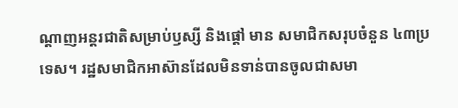ណ្ដាញអន្តរជាតិសម្រាប់ឫស្សី និងផ្តៅ មាន សមាជិកសរុបចំនួន ៤៣ប្រទេស។ រដ្ឋសមាជិកអាស៊ានដែលមិនទាន់បានចូលជាសមា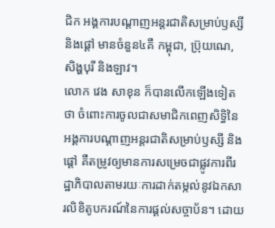ជិក អង្គការបណ្ដាញអន្តរជាតិសម្រាប់ឫស្សី និងផ្តៅ មានចំនួន៤គឺ កម្ពុជា, ប្រ៊ុយណេ, សិង្ហបុរី និងឡាវ។
លោក វេង សាខុន ក៏បានលើកឡើងទៀតថា ចំពោះការចូលជាសមាជិកពេញសិទ្ធិនៃ អង្គការបណ្តាញអន្តរជាតិសម្រាប់ឫស្សី និងផ្តៅ គឺតម្រូវឲ្យមានការសម្រេចជាផ្លូវការពីរដ្ឋាភិបាលតាមរយៈការដាក់តម្កល់នូវឯកសារលិខិតូបករណ៍នៃការផ្ដល់សច្ចាប័ន។ ដោយ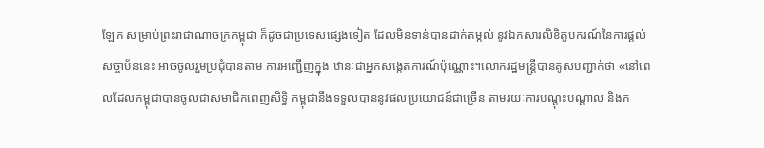ឡែក សម្រាប់ព្រះរាជាណាចក្រកម្ពុជា ក៏ដូចជាប្រទេសផ្សេងទៀត ដែលមិនទាន់បានដាក់តម្កល់ នូវឯកសារលិខិតូបករណ៍នៃការផ្ដល់សច្ចាប័ននេះ អាចចូលរួមប្រជុំបានតាម ការអញ្ជើញក្នុង ឋានៈជាអ្នកសង្កេតការណ៍ប៉ុណ្ណោះ។លោករដ្ឋមន្ត្រីបានគូសបញ្ជាក់ថា «នៅពេលដែលកម្ពុជាបានចូលជាសមាជិកពេញសិទ្ធិ កម្ពុជានឹងទទួលបាននូវផលប្រយោជន៍ជាច្រើន តាមរយៈការបណ្ដុះបណ្ដាល និងក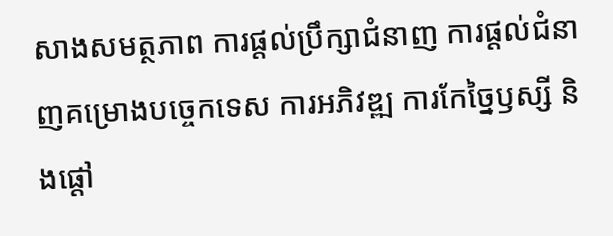សាងសមត្ថភាព ការផ្តល់ប្រឹក្សាជំនាញ ការផ្ដល់ជំនាញគម្រោងបច្ចេកទេស ការអភិវឌ្ឍ ការកែច្នៃឫស្សី និងផ្តៅ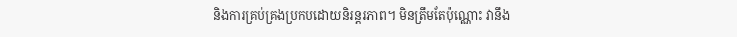និងការគ្រប់គ្រងប្រកបដោយនិរន្តរភាព។ មិនត្រឹមតែប៉ុណ្ណោះ វានឹង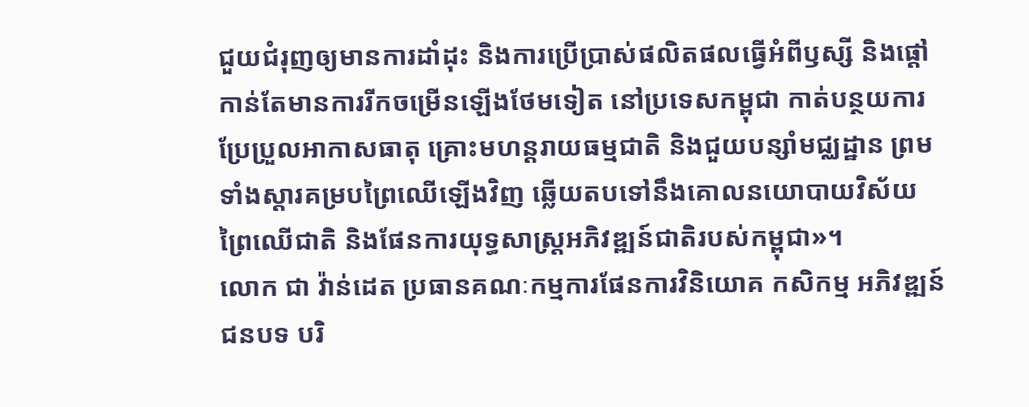ជួយជំរុញឲ្យមានការដាំដុះ និងការប្រើប្រាស់ផលិតផលធ្វើអំពីឫស្សី និងផ្តៅ កាន់តែមានការរីកចម្រើនឡើងថែមទៀត នៅប្រទេសកម្ពុជា កាត់បន្ថយការប្រែប្រួលអាកាសធាតុ គ្រោះមហន្តរាយធម្មជាតិ និងជួយបន្សាំមជ្ឈដ្ឋាន ព្រមទាំងស្តារគម្របព្រៃឈើឡើងវិញ ឆ្លើយតបទៅនឹងគោលនយោបាយវិស័យ ព្រៃឈើជាតិ និងផែនការយុទ្ធសាស្ត្រអភិវឌ្ឍន៍ជាតិរបស់កម្ពុជា»។
លោក ជា វ៉ាន់ដេត ប្រធានគណៈកម្មការផែនការវិនិយោគ កសិកម្ម អភិវឌ្ឍន៍ជនបទ បរិ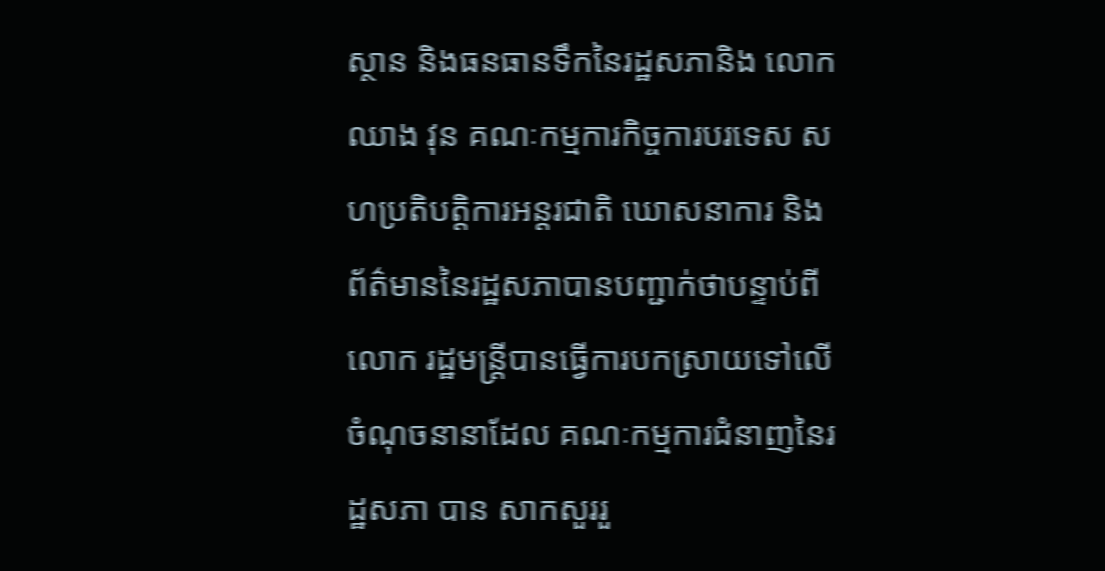ស្ថាន និងធនធានទឹកនៃរដ្ឋសភានិង លោក ឈាង វុន គណៈកម្មការកិច្ចការបរទេស សហប្រតិបត្តិការអន្តរជាតិ ឃោសនាការ និងព័ត៌មាននៃរដ្ឋសភាបានបញ្ជាក់ថាបន្ទាប់ពីលោក រដ្ឋមន្ត្រីបានធ្វើការបកស្រាយទៅលើចំណុចនានាដែល គណៈកម្មការជំនាញនៃរដ្ឋសភា បាន សាកសួររួ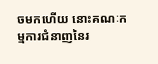ចមកហើយ នោះគណៈកម្មការជំនាញនៃរ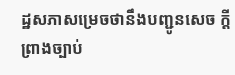ដ្ឋសភាសម្រេចថានឹងបញ្ជូនសេច ក្តីព្រាងច្បាប់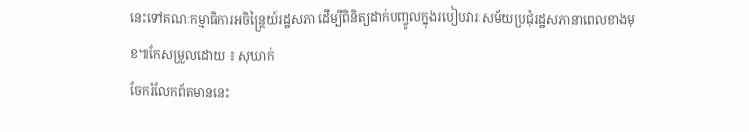នេះទៅគណៈកម្មាធិការអចិន្ត្រៃយ៍រដ្ឋសភា ដើម្បីពិនិត្យដាក់បញ្ចូលក្នុងរបៀបវារៈសម័យប្រជុំរដ្ឋសភានាពេលខាងមុខ៕កែសម្រួលដោយ ៖ សុឃាក់
ចែករំលែកព័តមាននេះ